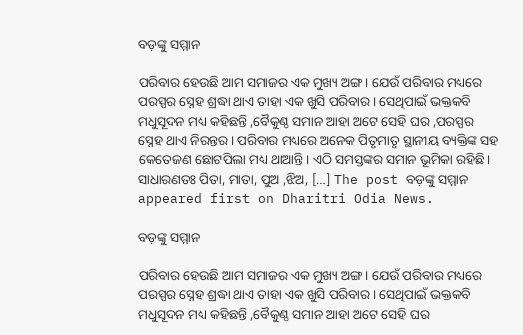ବଡ଼ଙ୍କୁ ସମ୍ମାନ

ପରିବାର ହେଉଛି ଆମ ସମାଜର ଏକ ମୁଖ୍ୟ ଅଙ୍ଗ। ଯେଉଁ ପରିବାର ମଧ୍ୟରେ ପରସ୍ପର ସ୍ନେହ ଶ୍ରଦ୍ଧା ଥାଏ ତାହା ଏକ ଖୁସି ପରିବାର। ସେଥିପାଇଁ ଭକ୍ତକବି ମଧୁସୂଦନ ମଧ୍ୟ କହିଛନ୍ତି ,ବୈକୁଣ୍ଠ ସମାନ ଆହା ଅଟେ ସେହି ଘର ,ପରସ୍ପର ସ୍ନେହ ଥାଏ ନିରନ୍ତର। ପରିବାର ମଧ୍ୟରେ ଅନେକ ପିତୃମାତୃ ସ୍ଥାନୀୟ ବ୍ୟକ୍ତିଙ୍କ ସହ କେତେଜଣ ଛୋଟପିଲା ମଧ୍ୟ ଥାଆନ୍ତି। ଏଠି ସମସ୍ତଙ୍କର ସମାନ ଭୂମିକା ରହିଛି। ସାଧାରଣତଃ ପିତା, ମାତା, ପୁଅ ,ଝିଅ, […] The post ବଡ଼ଙ୍କୁ ସମ୍ମାନ appeared first on Dharitri Odia News.

ବଡ଼ଙ୍କୁ ସମ୍ମାନ

ପରିବାର ହେଉଛି ଆମ ସମାଜର ଏକ ମୁଖ୍ୟ ଅଙ୍ଗ। ଯେଉଁ ପରିବାର ମଧ୍ୟରେ ପରସ୍ପର ସ୍ନେହ ଶ୍ରଦ୍ଧା ଥାଏ ତାହା ଏକ ଖୁସି ପରିବାର। ସେଥିପାଇଁ ଭକ୍ତକବି ମଧୁସୂଦନ ମଧ୍ୟ କହିଛନ୍ତି ,ବୈକୁଣ୍ଠ ସମାନ ଆହା ଅଟେ ସେହି ଘର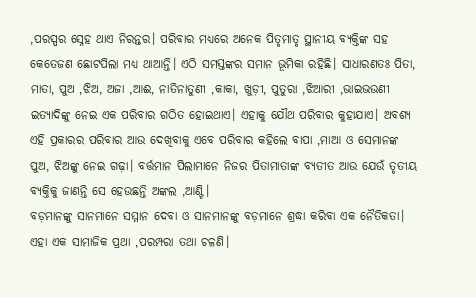,ପରସ୍ପର ସ୍ନେହ ଥାଏ ନିରନ୍ତର। ପରିବାର ମଧ୍ୟରେ ଅନେକ ପିତୃମାତୃ ସ୍ଥାନୀୟ ବ୍ୟକ୍ତିଙ୍କ ସହ କେତେଜଣ ଛୋଟପିଲା ମଧ୍ୟ ଥାଆନ୍ତି। ଏଠି ସମସ୍ତଙ୍କର ସମାନ ଭୂମିକା ରହିଛି। ସାଧାରଣତଃ ପିତା, ମାତା, ପୁଅ ,ଝିଅ, ଅଜା ,ଆଈ, ନାତିନାତୁଣୀ ,କାକା, ଖୁଡ଼ୀ, ପୁତୁରା ,ଝିଆରୀ ,ଭାଇଭଉଣୀ ଇତ୍ୟାଦିଙ୍କୁ ନେଇ ଏକ ପରିବାର ଗଠିତ ହୋଇଥାଏ। ଏହାକୁ ଯୌଥ ପରିବାର କୁହାଯାଏ। ଅବଶ୍ୟ ଏହି ପ୍ରକାରର ପରିବାର ଆଉ ଦେଖିବାକୁ ଏବେ ପରିବାର କହିଲେ ବାପା ,ମାଆ ଓ ସେମାନଙ୍କ ପୁଅ, ଝିଅଙ୍କୁ ନେଇ ଗଢ଼ା। ବର୍ତ୍ତମାନ ପିଲାମାନେ ନିଜର ପିତାମାତାଙ୍କ ବ୍ୟତୀତ ଆଉ ଯେଉଁ ତୃତୀୟ ବ୍ୟକ୍ତିକୁ ଜାଣନ୍ତି ସେ ହେଉଛନ୍ତି ଅଙ୍କଲ ,ଆଣ୍ଟି।
ବଡ଼ମାନଙ୍କୁ ସାନମାନେ ସମ୍ମାନ ଦେବା ଓ ସାନମାନଙ୍କୁ ବଡ଼ମାନେ ଶ୍ରଦ୍ଧା କରିବା ଏକ ନୈତିକତା। ଏହା ଏକ ସାମାଜିକ ପ୍ରଥା ,ପରମ୍ପରା ତଥା ଚଳଣି।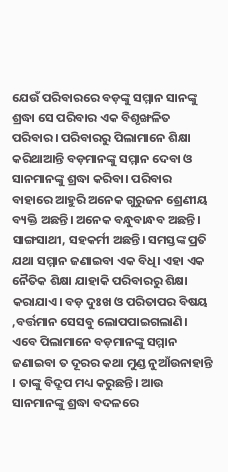ଯେଉଁ ପରିବାରରେ ବଡ଼ଙ୍କୁ ସମ୍ମାନ ସାନଙ୍କୁ ଶ୍ରଦ୍ଧା ସେ ପରିବାର ଏକ ବିଶୃଙ୍ଖଳିତ ପରିବାର। ପରିବାରରୁ ପିଲାମାନେ ଶିକ୍ଷା କରିଥାଆନ୍ତି ବଡ଼ମାନଙ୍କୁ ସମ୍ମାନ ଦେବା ଓ ସାନମାନଙ୍କୁ ଶ୍ରଦ୍ଧା କରିବା। ପରିବାର ବାହାରେ ଆହୁରି ଅନେକ ଗୁରୁଜନ ଶ୍ରେଣୀୟ ବ୍ୟକ୍ତି ଅଛନ୍ତି। ଅନେକ ବନ୍ଧୁବାନ୍ଧବ ଅଛନ୍ତି। ସାଙ୍ଗସାଥୀ, ସହକର୍ମୀ ଅଛନ୍ତି। ସମସ୍ତଙ୍କ ପ୍ରତି ଯଥା ସମ୍ମାନ ଜଣାଇବା ଏକ ବିଧି। ଏହା ଏକ ନୈତିକ ଶିକ୍ଷା ଯାହାକି ପରିବାରରୁ ଶିକ୍ଷା କରାଯାଏ। ବଡ଼ ଦୁଃଖ ଓ ପରିତାପର ବିଷୟ ,ବର୍ତ୍ତମାନ ସେସବୁ ଲୋପପାଇଗଲାଣି। ଏବେ ପିଲାମାନେ ବଡ଼ମାନଙ୍କୁ ସମ୍ମାନ ଜଣାଇବା ତ ଦୂରର କଥା ମୁଣ୍ଡ ନୁଆଁଉନାହାନ୍ତି । ତାଙ୍କୁ ବିଦ୍ରୂପ ମଧ୍ୟ କରୁଛନ୍ତି। ଆଉ ସାନମାନଙ୍କୁ ଶ୍ରଦ୍ଧା ବଦଳରେ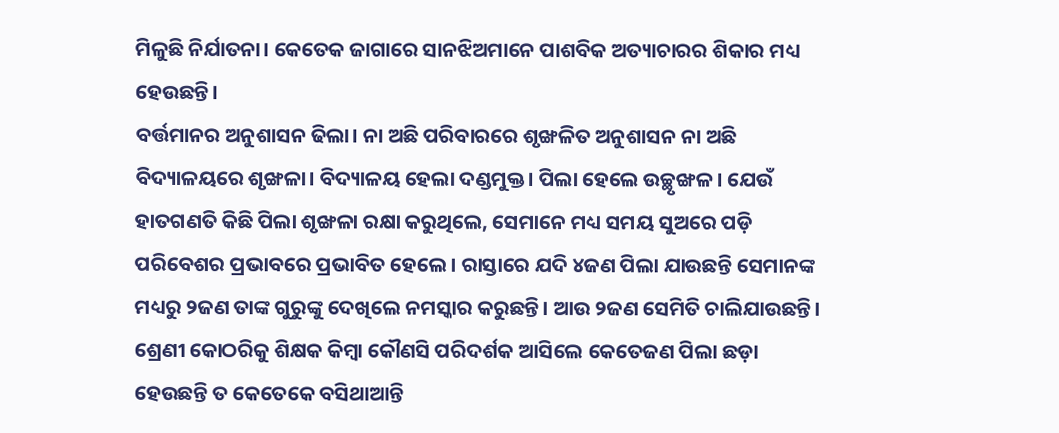ମିଳୁଛି ନିର୍ଯାତନା। କେତେକ ଜାଗାରେ ସାନଝିଅମାନେ ପାଶବିକ ଅତ୍ୟାଚାରର ଶିକାର ମଧ୍ୟ ହେଉଛନ୍ତି।
ବର୍ତ୍ତମାନର ଅନୁଶାସନ ଢିଲା। ନା ଅଛି ପରିବାରରେ ଶୃଙ୍ଖଳିତ ଅନୁଶାସନ ନା ଅଛି ବିଦ୍ୟାଳୟରେ ଶୃଙ୍ଖଳା। ବିଦ୍ୟାଳୟ ହେଲା ଦଣ୍ଡମୁକ୍ତ। ପିଲା ହେଲେ ଉଚ୍ଛୃଙ୍ଖଳ। ଯେଉଁ ହାତଗଣତି କିଛି ପିଲା ଶୃଙ୍ଖଳା ରକ୍ଷା କରୁଥିଲେ, ସେମାନେ ମଧ୍ୟ ସମୟ ସୁଅରେ ପଡ଼ି ପରିବେଶର ପ୍ରଭାବରେ ପ୍ରଭାବିତ ହେଲେ। ରାସ୍ତାରେ ଯଦି ୪ଜଣ ପିଲା ଯାଉଛନ୍ତି ସେମାନଙ୍କ ମଧ୍ୟରୁ ୨ଜଣ ତାଙ୍କ ଗୁରୁଙ୍କୁ ଦେଖିଲେ ନମସ୍କାର କରୁଛନ୍ତି। ଆଉ ୨ଜଣ ସେମିତି ଚାଲିଯାଉଛନ୍ତି। ଶ୍ରେଣୀ କୋଠରିକୁ ଶିକ୍ଷକ କିମ୍ବା କୌଣସି ପରିଦର୍ଶକ ଆସିଲେ କେତେଜଣ ପିଲା ଛଡ଼ା ହେଉଛନ୍ତି ତ କେତେକେ ବସିଥାଆନ୍ତି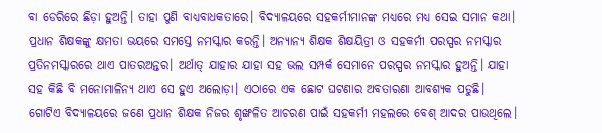ବା ଡେରିରେ ଛିଡ଼ା ହୁଅନ୍ତି। ତାହା ପୁଣି ବାଧ୍ୟବାଧକତାରେ। ବିଦ୍ୟାଳୟରେ ସହକର୍ମୀମାନଙ୍କ ମଧ୍ୟରେ ମଧ୍ୟ ସେଇ ସମାନ କଥା। ପ୍ରଧାନ ଶିକ୍ଷକଙ୍କୁ କ୍ଷମତା ଭୟରେ ସମସ୍ତେ ନମସ୍କାର କରନ୍ତି। ଅନ୍ୟାନ୍ୟ ଶିକ୍ଷକ ଶିକ୍ଷୟିତ୍ରୀ ଓ ସହକର୍ମୀ ପରସ୍ପର ନମସ୍କାର ପ୍ରତିନମସ୍କାରରେ ଥାଏ ପାତରଅନ୍ତର। ଅର୍ଥାତ୍‌ ଯାହାର ଯାହା ସହ ଭଲ ସମ୍ପର୍କ ସେମାନେ ପରସ୍ପର ନମସ୍କାର ହୁଅନ୍ତି। ଯାହା ସହ କିଛି ବି ମନୋମାଳିନ୍ୟ ଥାଏ ସେ ହୁଏ ଅଲୋଡ଼ା। ଏଠାରେ ଏକ ଛୋଟ ଘଟଣାର ଅବତାରଣା ଆବଶ୍ୟକ ପଡୁଛି। ଗୋଟିଏ ବିଦ୍ୟାଳୟରେ ଜଣେ ପ୍ରଧାନ ଶିକ୍ଷକ ନିଜର ଶୃଙ୍ଖଳିତ ଆଚରଣ ପାଇଁ ସହକର୍ମୀ ମହଲରେ ବେଶ୍‌ ଆଦର ପାଉଥିଲେ।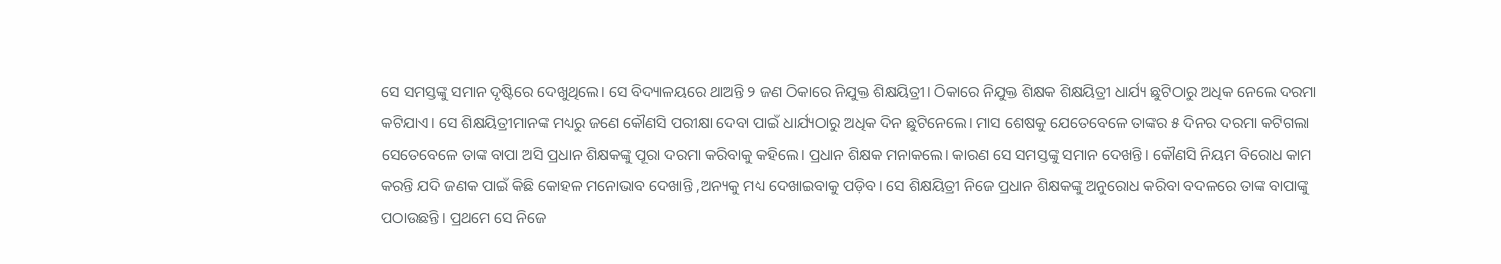ସେ ସମସ୍ତଙ୍କୁ ସମାନ ଦୃଷ୍ଟିରେ ଦେଖୁଥିଲେ। ସେ ବିଦ୍ୟାଳୟରେ ଥାଅନ୍ତି ୨ ଜଣ ଠିକାରେ ନିଯୁକ୍ତ ଶିକ୍ଷୟିତ୍ରୀ। ଠିକାରେ ନିଯୁକ୍ତ ଶିକ୍ଷକ ଶିକ୍ଷୟିତ୍ରୀ ଧାର୍ଯ୍ୟ ଛୁଟିଠାରୁ ଅଧିକ ନେଲେ ଦରମା କଟିଯାଏ। ସେ ଶିକ୍ଷୟିତ୍ରୀମାନଙ୍କ ମଧ୍ୟରୁ ଜଣେ କୌଣସି ପରୀକ୍ଷା ଦେବା ପାଇଁ ଧାର୍ଯ୍ୟଠାରୁ ଅଧିକ ଦିନ ଛୁଟିନେଲେ। ମାସ ଶେଷକୁ ଯେତେବେଳେ ତାଙ୍କର ୫ ଦିନର ଦରମା କଟିଗଲା ସେତେବେଳେ ତାଙ୍କ ବାପା ଅସି ପ୍ରଧାନ ଶିକ୍ଷକଙ୍କୁ ପୂରା ଦରମା କରିବାକୁ କହିଲେ। ପ୍ରଧାନ ଶିକ୍ଷକ ମନାକଲେ। କାରଣ ସେ ସମସ୍ତଙ୍କୁ ସମାନ ଦେଖନ୍ତି। କୌଣସି ନିୟମ ବିରୋଧ କାମ କରନ୍ତି ଯଦି ଜଣକ ପାଇଁ କିଛି କୋହଳ ମନୋଭାବ ଦେଖାନ୍ତି ,ଅନ୍ୟକୁ ମଧ୍ୟ ଦେଖାଇବାକୁ ପଡ଼ିବ। ସେ ଶିକ୍ଷୟିତ୍ରୀ ନିଜେ ପ୍ରଧାନ ଶିକ୍ଷକଙ୍କୁ ଅନୁରୋଧ କରିବା ବଦଳରେ ତାଙ୍କ ବାପାଙ୍କୁ ପଠାଉଛନ୍ତି। ପ୍ରଥମେ ସେ ନିଜେ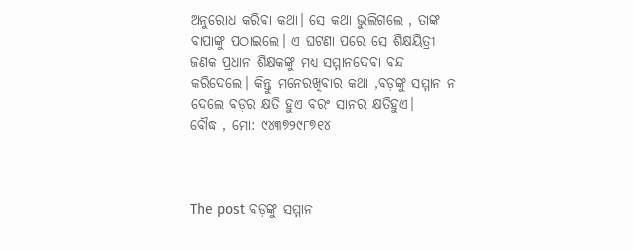ଅନୁରୋଧ କରିବା କଥା। ସେ କଥା ଭୁଲିଗଲେ , ତାଙ୍କ ବାପାଙ୍କୁ ପଠାଇଲେ। ଏ ଘଟଣା ପରେ ସେ ଶିକ୍ଷୟିତ୍ରୀ ଜଣକ ପ୍ରଧାନ ଶିକ୍ଷକଙ୍କୁ ମଧ୍ୟ ସମ୍ମାନଦେବା ବନ୍ଦ କରିଦେଲେ। କିନ୍ତୁ ମନେରଖିବାର କଥା ,ବଡ଼ଙ୍କୁ ସମ୍ମାନ ନ ଦେଲେ ବଡ଼ର କ୍ଷତି ହୁଏ ବରଂ ସାନର କ୍ଷତିହୁଏ।
ବୌଦ୍ଧ , ମୋ: ୯୪୩୭୨୯୮୭୧୪



The post ବଡ଼ଙ୍କୁ ସମ୍ମାନ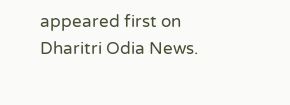appeared first on Dharitri Odia News.